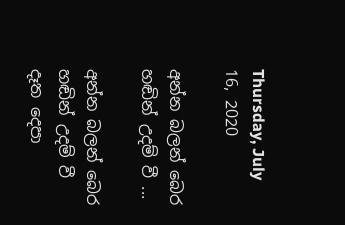Thursday, July 16, 2020

අන්න බලන් බෙර හඬින් උදම් වී ...

අන්න බලන් බෙර හඬින් උදම් වී
දෑත දෙපා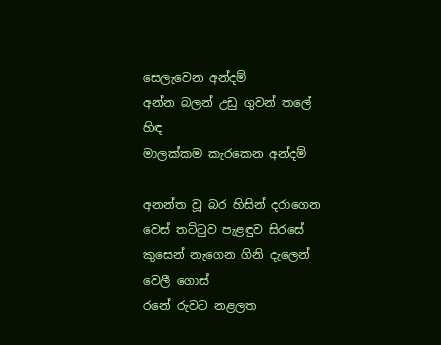සෙලැවෙන අන්දම්
අන්න බලන් උඩු ගුවන් තලේ හිඳ
මාලක්‌කම කැරකෙන අන්දම්

අනන්ත වූ බර හිසින් දරාගෙන
වෙස්‌ තට්‌ටුව පැළඳුව සිරසේ
කුසෙන් නැගෙන ගිනි දැලෙන් වෙලී ගොස්‌
රනේ රුවට නළලත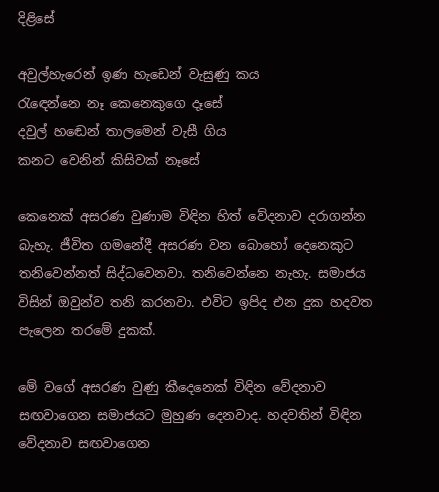දිළිසේ

අවුල්හැරෙන් ඉණ හැඩෙන් වැසුණු කය
රැඳෙන්නෙ නෑ කෙනෙකුගෙ දෑසේ
දවුල් හඬෙන් තාලමෙන් වැසී ගිය
කනට වෙනින් කිසිවක්‌ නෑසේ

කෙනෙක්‌ අසරණ වුණාම විඳින හිත් වේදනාව දරාගන්න බැහැ. ජීවිත ගමනේදී අසරණ වන බොහෝ දෙනෙකුට තනිවෙන්නත් සිද්ධවෙනවා. තනිවෙන්නෙ නැහැ. සමාජය විසින් ඔවුන්ව තනි කරනවා. එවිට ඉපිද එන දුක හදවත පැලෙන තරමේ දුකක්‌.

මේ වගේ අසරණ වුණු කීදෙනෙක්‌ විඳින වේදනාව සඟවාගෙන සමාජයට මුහුණ දෙනවාද. හදවතින් විඳින වේදනාව සඟවාගෙන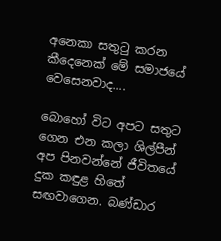අනෙකා සතුටු කරන කීදෙනෙක්‌ මේ සමාජයේ වෙසෙනවාද....

බොහෝ විට අපට සතුට ගෙන එන කලා ශිල්පීන් අප පිනවන්නේ ජීවිතයේ දුක කඳුළ හිතේ සඟවාගෙන. බණ්‌ඩාර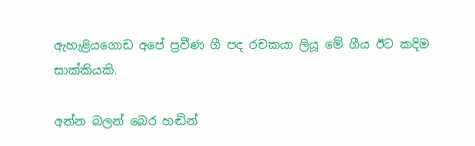ඇහැළියගොඩ අපේ ප්‍රවීණ ගී පද රචකයා ලියූ මේ ගීය ඊට කදිම සාක්‌කියකි.

අන්න බලන් බෙර හඬින්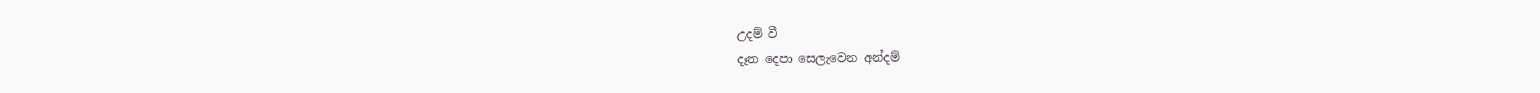උදම් වී
දෑත දෙපා සෙලැවෙන අන්දම්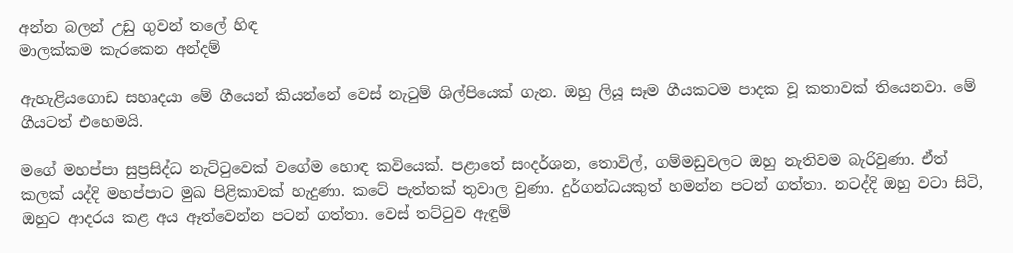අන්න බලන් උඩු ගුවන් තලේ හිඳ
මාලක්‌කම කැරකෙන අන්දම්

ඇහැළියගොඩ සහෘදයා මේ ගීයෙන් කියන්නේ වෙස්‌ නැටුම් ශිල්පියෙක්‌ ගැන. ඔහු ලියූ සෑම ගීයකටම පාදක වූ කතාවක්‌ තියෙනවා. මේ ගීයටත් එහෙමයි.

මගේ මහප්පා සුප්‍රසිද්ධ නැට්‌ටුවෙක්‌ වගේම හොඳ කවියෙක්‌. පළාතේ සංදර්ශන, තොවිල්, ගම්මඩුවලට ඔහු නැතිවම බැරිවුණා. ඒත් කලක්‌ යද්දි මහප්පාට මුඛ පිළිකාවක්‌ හැදුණා. කටේ පැත්තක්‌ තුවාල වුණා. දුර්ගන්ධයකුත් හමන්න පටන් ගත්තා. නටද්දි ඔහු වටා සිටි, ඔහුට ආදරය කළ අය ඈත්වෙන්න පටන් ගත්තා. වෙස්‌ තට්‌ටුව ඇඳුම්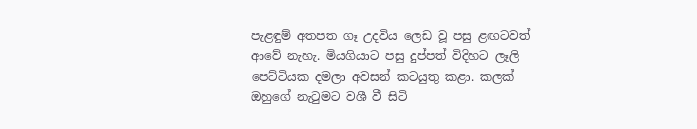පැළඳුම් අතපත ගෑ උදවිය ලෙඩ වූ පසු ළඟටවත් ආවේ නැහැ. මියගියාට පසු දුප්පත් විදිහට ලෑලි පෙට්‌ටියක දමලා අවසන් කටයුතු කළා. කලක්‌ ඔහුගේ නැටුමට වශී වී සිටි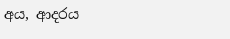අය, ආදරය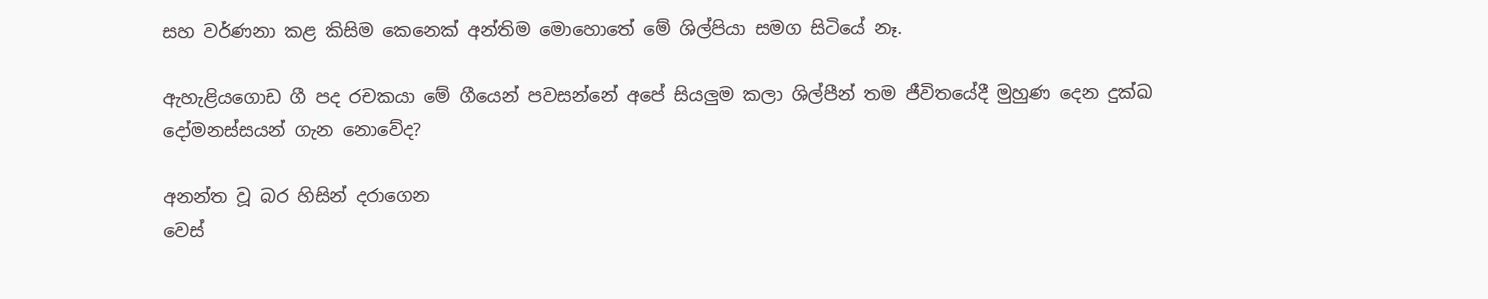සහ වර්ණනා කළ කිසිම කෙනෙක්‌ අන්තිම මොහොතේ මේ ශිල්පියා සමග සිටියේ නෑ.

ඇහැළියගොඩ ගී පද රචකයා මේ ගීයෙන් පවසන්නේ අපේ සියලුම කලා ශිල්පීන් තම ජීවිතයේදී මුහුණ දෙන දුක්‌ඛ දෝමනස්‌සයන් ගැන නොවේද?

අනන්ත වූ බර හිසින් දරාගෙන
වෙස්‌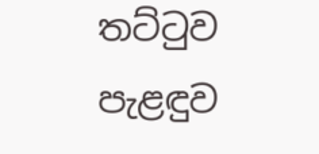තට්‌ටුව පැළඳුව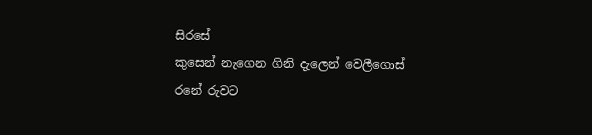සිරසේ
කුසෙන් නැගෙන ගිනි දැලෙන් වෙලීගොස්‌
රනේ රුවට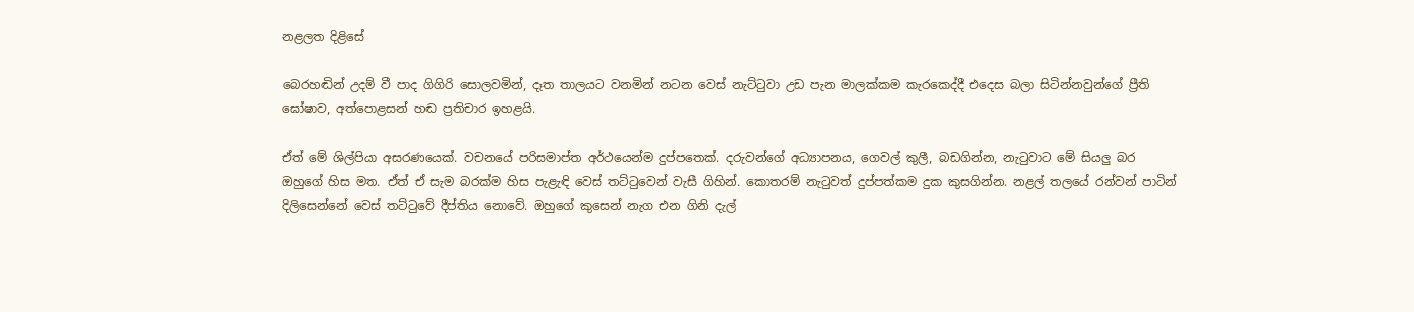නළලත දිළිසේ

බෙරහඬින් උදම් වී පාද ගිගිරි සොලවමින්, දෑත තාලයට වනමින් නටන වෙස්‌ නැට්‌ටුවා උඩ පැන මාලක්‌කම කැරකෙද්දී එදෙස බලා සිටින්නවුන්ගේ ප්‍රීති ඝෝෂාව, අත්පොළසන් හඬ ප්‍රතිචාර ඉහළයි.

ඒත් මේ ශිල්පියා අසරණයෙක්‌. වචනයේ පරිසමාප්ත අර්ථයෙන්ම දුප්පතෙක්‌. දරුවන්ගේ අධ්‍යාපනය, ගෙවල් කුලී, බඩගින්න, නැටුවාට මේ සියලු බර ඔහුගේ හිස මත. ඒත් ඒ සැම බරක්‌ම හිස පැළැඳි වෙස්‌ තට්‌ටුවෙන් වැසී ගිහින්. කොතරම් නැටුවත් දුප්පත්කම දුක කුසගින්න. නළල් තලයේ රන්වන් පාටින් දිලිසෙන්නේ වෙස්‌ තට්‌ටුවේ දීප්තිය නොවේ. ඔහුගේ කුසෙන් නැග එන ගිනි දැල්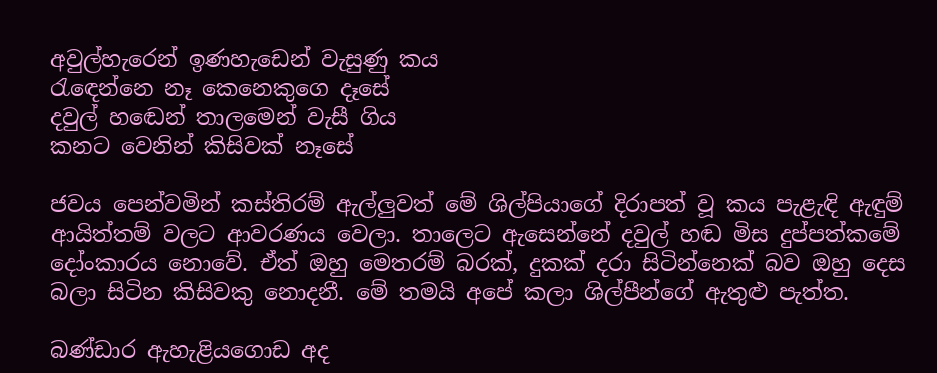අවුල්හැරෙන් ඉණහැඩෙන් වැසුණු කය
රැඳෙන්නෙ නෑ කෙනෙකුගෙ දෑසේ
දවුල් හඬෙන් තාලමෙන් වැසී ගිය
කනට වෙනින් කිසිවක්‌ නෑසේ

ජවය පෙන්වමින් කස්‌තිරම් ඇල්ලුවත් මේ ශිල්පියාගේ දිරාපත් වූ කය පැළැඳි ඇඳුම් ආයිත්තම් වලට ආවරණය වෙලා. තාලෙට ඇසෙන්නේ දවුල් හඬ මිස දුප්පත්කමේ දෝංකාරය නොවේ. ඒත් ඔහු මෙතරම් බරක්‌, දුකක්‌ දරා සිටින්නෙක්‌ බව ඔහු දෙස බලා සිටින කිසිවකු නොදනී. මේ තමයි අපේ කලා ශිල්පීන්ගේ ඇතුළු පැත්ත.

බණ්‌ඩාර ඇහැළියගොඩ අද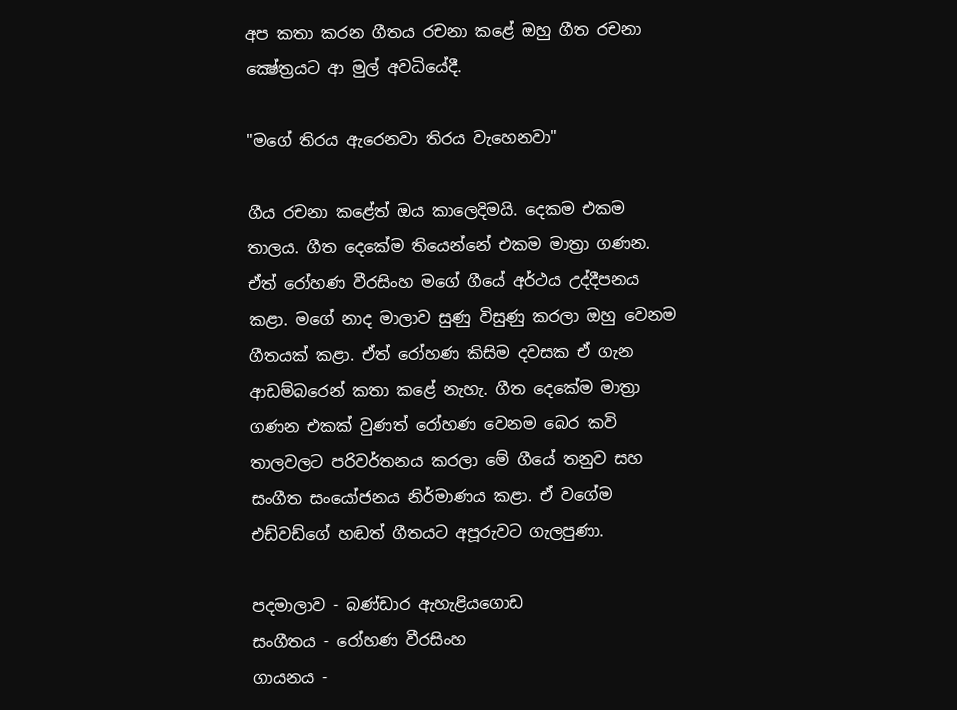අප කතා කරන ගීතය රචනා කළේ ඔහු ගීත රචනා ක්‍ෂේත්‍රයට ආ මුල් අවධියේදී.

"මගේ තිරය ඇරෙනවා තිරය වැහෙනවා"

ගීය රචනා කළේත් ඔය කාලෙදිමයි. දෙකම එකම තාලය. ගීත දෙකේම තියෙන්නේ එකම මාත්‍රා ගණන. ඒත් රෝහණ වීරසිංහ මගේ ගීයේ අර්ථය උද්දීපනය කළා. මගේ නාද මාලාව සුණු විසුණු කරලා ඔහු වෙනම ගීතයක්‌ කළා. ඒත් රෝහණ කිසිම දවසක ඒ ගැන ආඩම්බරෙන් කතා කළේ නැහැ. ගීත දෙකේම මාත්‍රා ගණන එකක්‌ වුණත් රෝහණ වෙනම බෙර කවි තාලවලට පරිවර්තනය කරලා මේ ගීයේ තනුව සහ සංගීත සංයෝජනය නිර්මාණය කළා. ඒ වගේම එඩ්වඩ්ගේ හඬත් ගීතයට අපූරුවට ගැලපුණා.

පදමාලාව - බණ්‌ඩාර ඇහැළියගොඩ
සංගීතය - රෝහණ වීරසිංහ
ගායනය -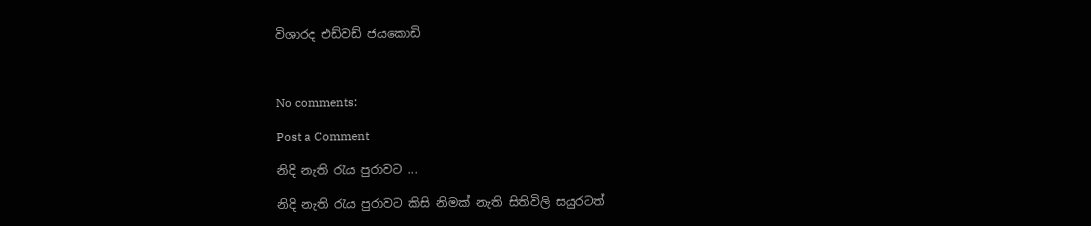විශාරද එඩ්වඩ් ජයකොඩි



No comments:

Post a Comment

නිදි නැති රැය පුරාවට ...

නිදි නැති රැය පුරාවට කිසි නිමක් නැති සිතිවිලි සයුරටත්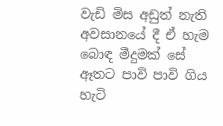වැඩි මිස අඩුත් නැති අවසානයේ දී ඒ හැම බොඳ මීදුමක් සේ ඈතට පාවි පාවි ගිය හැටි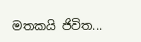මතකයි ජිවිත...